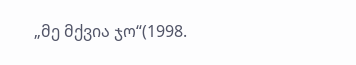„მე მქვია ჯო“(1998.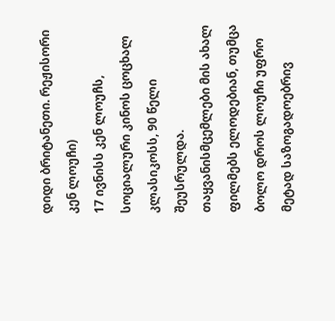დიდი ბრიტანეთი. რეჟისორი კენ ლოუჩი)
17 ივნისს კენ ლოუჩს, სოციალური კინოს ცოცხალ კლასიკოსს, 90 წელი შეუსრულდა. თაყვანისმცემლები მის ახალ ფილმებს ელოდებიან, თუმცა ბოლო დროს ლოუჩი უფრო მეტად საზოგადოებრივ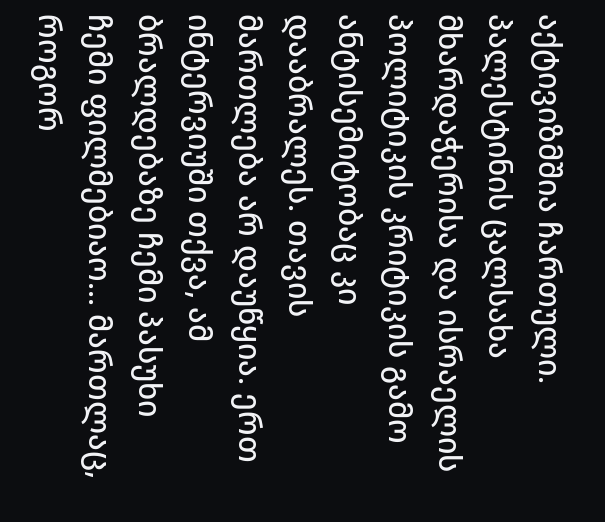აქტივიზმშია ჩართული. პალესტინის ცალსახა მხარდაჭერისა და ისრაელის პოლიტიკის კრიტიკის გამო ანტისემიტობაც კი დააბრალეს. თავის მართლება არ დაუწყია. ერთ ინტერვიუში თქვა, ამ ბრალდებაზე ჩემი პასუხი ჩემი ფილმებიაო... მართლაც, როგორ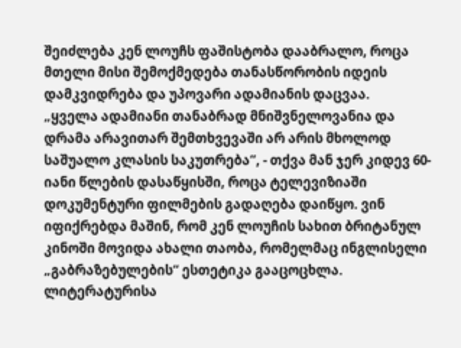შეიძლება კენ ლოუჩს ფაშისტობა დააბრალო, როცა მთელი მისი შემოქმედება თანასწორობის იდეის დამკვიდრება და უპოვარი ადამიანის დაცვაა.
„ყველა ადამიანი თანაბრად მნიშვნელოვანია და დრამა არავითარ შემთხვევაში არ არის მხოლოდ საშუალო კლასის საკუთრება“, - თქვა მან ჯერ კიდევ 60-იანი წლების დასაწყისში, როცა ტელევიზიაში დოკუმენტური ფილმების გადაღება დაიწყო. ვინ იფიქრებდა მაშინ, რომ კენ ლოუჩის სახით ბრიტანულ კინოში მოვიდა ახალი თაობა, რომელმაც ინგლისელი „გაბრაზებულების“ ესთეტიკა გააცოცხლა. ლიტერატურისა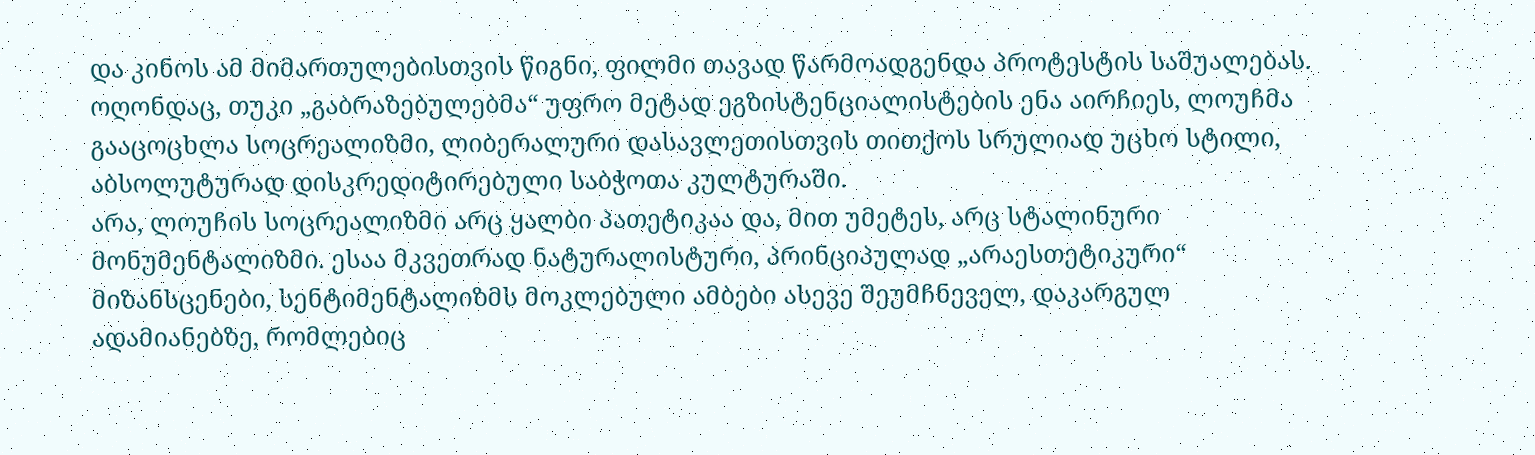და კინოს ამ მიმართულებისთვის წიგნი, ფილმი თავად წარმოადგენდა პროტესტის საშუალებას. ოღონდაც, თუკი „გაბრაზებულებმა“ უფრო მეტად ეგზისტენციალისტების ენა აირჩიეს, ლოუჩმა გააცოცხლა სოცრეალიზმი, ლიბერალური დასავლეთისთვის თითქოს სრულიად უცხო სტილი, აბსოლუტურად დისკრედიტირებული საბჭოთა კულტურაში.
არა, ლოუჩის სოცრეალიზმი არც ყალბი პათეტიკაა და, მით უმეტეს, არც სტალინური მონუმენტალიზმი. ესაა მკვეთრად ნატურალისტური, პრინციპულად „არაესთეტიკური“ მიზანსცენები, სენტიმენტალიზმს მოკლებული ამბები ასევე შეუმჩნეველ, დაკარგულ ადამიანებზე, რომლებიც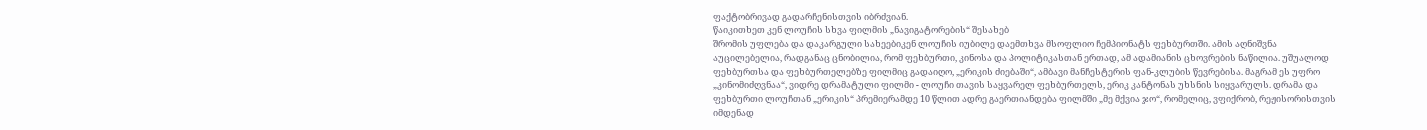ფაქტობრივად გადარჩენისთვის იბრძვიან.
წაიკითხეთ კენ ლოუჩის სხვა ფილმის „ნავიგატორების“ შესახებ
შრომის უფლება და დაკარგული სახეებიკენ ლოუჩის იუბილე დაემთხვა მსოფლიო ჩემპიონატს ფეხბურთში. ამის აღნიშვნა აუცილებელია, რადგანაც ცნობილია, რომ ფეხბურთი, კინოსა და პოლიტიკასთან ერთად, ამ ადამიანის ცხოვრების ნაწილია. უშუალოდ ფეხბურთსა და ფეხბურთელებზე ფილმიც გადაიღო, „ერიკის ძიებაში“, ამბავი მანჩესტერის ფან-კლუბის წევრებისა. მაგრამ ეს უფრო „კინომიძღვნაა“, ვიდრე დრამატული ფილმი - ლოუჩი თავის საყვარელ ფეხბურთელს, ერიკ კანტონას უხსნის სიყვარულს. დრამა და ფეხბურთი ლოუჩთან „ერიკის“ პრემიერამდე 10 წლით ადრე გაერთიანდება ფილმში „მე მქვია ჯო“, რომელიც, ვფიქრობ, რეჟისორისთვის იმდენად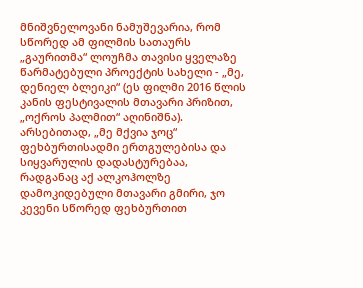მნიშვნელოვანი ნამუშევარია, რომ სწორედ ამ ფილმის სათაურს „გაურითმა“ ლოუჩმა თავისი ყველაზე წარმატებული პროექტის სახელი - „მე, დენიელ ბლეიკი“ (ეს ფილმი 2016 წლის კანის ფესტივალის მთავარი პრიზით, „ოქროს პალმით“ აღინიშნა).
არსებითად, „მე მქვია ჯოც“ ფეხბურთისადმი ერთგულებისა და სიყვარულის დადასტურებაა, რადგანაც აქ ალკოჰოლზე დამოკიდებული მთავარი გმირი, ჯო კევენი სწორედ ფეხბურთით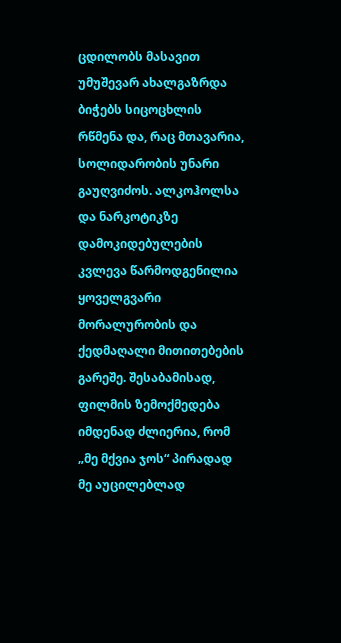ცდილობს მასავით უმუშევარ ახალგაზრდა ბიჭებს სიცოცხლის რწმენა და, რაც მთავარია, სოლიდარობის უნარი გაუღვიძოს. ალკოჰოლსა და ნარკოტიკზე დამოკიდებულების კვლევა წარმოდგენილია ყოველგვარი მორალურობის და ქედმაღალი მითითებების გარეშე. შესაბამისად, ფილმის ზემოქმედება იმდენად ძლიერია, რომ „მე მქვია ჯოს“ პირადად მე აუცილებლად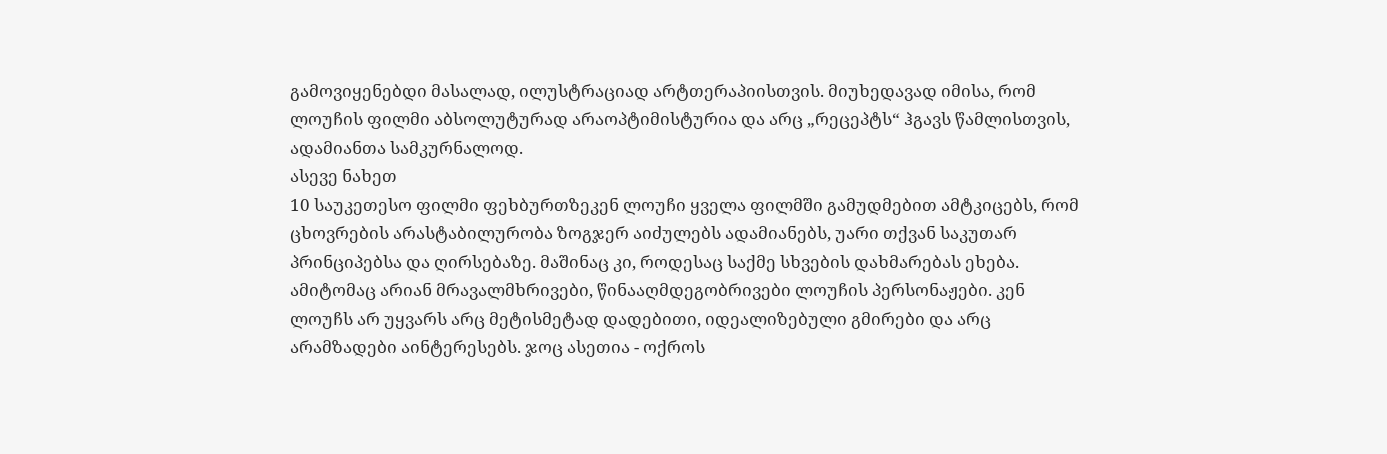გამოვიყენებდი მასალად, ილუსტრაციად არტთერაპიისთვის. მიუხედავად იმისა, რომ ლოუჩის ფილმი აბსოლუტურად არაოპტიმისტურია და არც „რეცეპტს“ ჰგავს წამლისთვის, ადამიანთა სამკურნალოდ.
ასევე ნახეთ
10 საუკეთესო ფილმი ფეხბურთზეკენ ლოუჩი ყველა ფილმში გამუდმებით ამტკიცებს, რომ ცხოვრების არასტაბილურობა ზოგჯერ აიძულებს ადამიანებს, უარი თქვან საკუთარ პრინციპებსა და ღირსებაზე. მაშინაც კი, როდესაც საქმე სხვების დახმარებას ეხება. ამიტომაც არიან მრავალმხრივები, წინააღმდეგობრივები ლოუჩის პერსონაჟები. კენ ლოუჩს არ უყვარს არც მეტისმეტად დადებითი, იდეალიზებული გმირები და არც არამზადები აინტერესებს. ჯოც ასეთია - ოქროს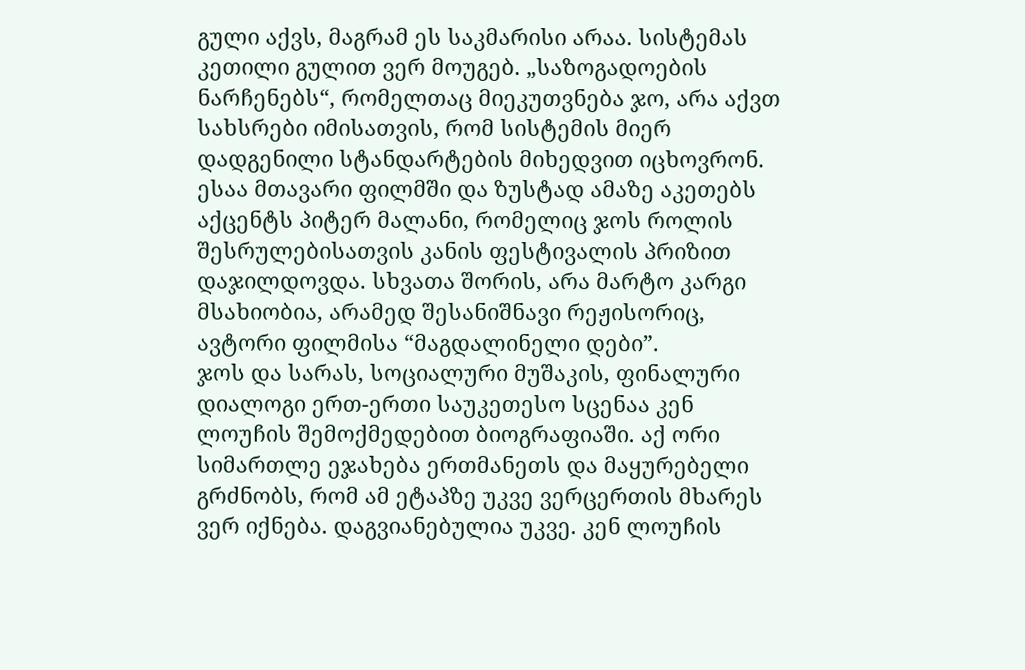გული აქვს, მაგრამ ეს საკმარისი არაა. სისტემას კეთილი გულით ვერ მოუგებ. „საზოგადოების ნარჩენებს“, რომელთაც მიეკუთვნება ჯო, არა აქვთ სახსრები იმისათვის, რომ სისტემის მიერ დადგენილი სტანდარტების მიხედვით იცხოვრონ. ესაა მთავარი ფილმში და ზუსტად ამაზე აკეთებს აქცენტს პიტერ მალანი, რომელიც ჯოს როლის შესრულებისათვის კანის ფესტივალის პრიზით დაჯილდოვდა. სხვათა შორის, არა მარტო კარგი მსახიობია, არამედ შესანიშნავი რეჟისორიც, ავტორი ფილმისა “მაგდალინელი დები”.
ჯოს და სარას, სოციალური მუშაკის, ფინალური დიალოგი ერთ-ერთი საუკეთესო სცენაა კენ ლოუჩის შემოქმედებით ბიოგრაფიაში. აქ ორი სიმართლე ეჯახება ერთმანეთს და მაყურებელი გრძნობს, რომ ამ ეტაპზე უკვე ვერცერთის მხარეს ვერ იქნება. დაგვიანებულია უკვე. კენ ლოუჩის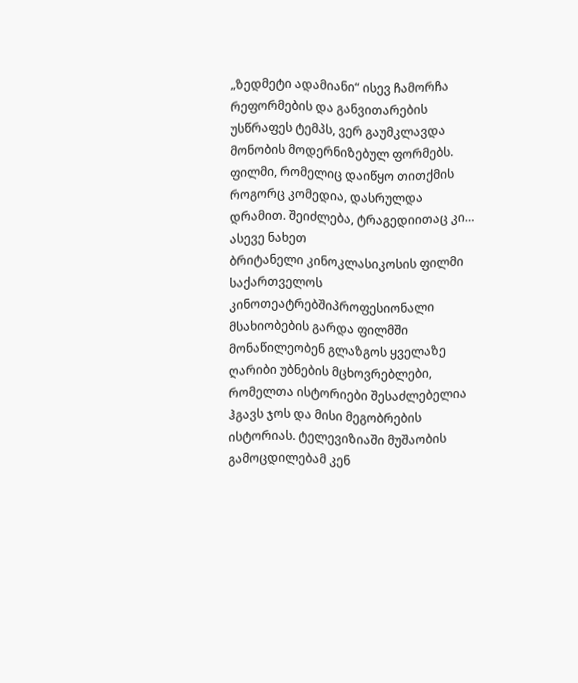„ზედმეტი ადამიანი“ ისევ ჩამორჩა რეფორმების და განვითარების უსწრაფეს ტემპს, ვერ გაუმკლავდა მონობის მოდერნიზებულ ფორმებს. ფილმი, რომელიც დაიწყო თითქმის როგორც კომედია, დასრულდა დრამით. შეიძლება, ტრაგედიითაც კი…
ასევე ნახეთ
ბრიტანელი კინოკლასიკოსის ფილმი საქართველოს კინოთეატრებშიპროფესიონალი მსახიობების გარდა ფილმში მონაწილეობენ გლაზგოს ყველაზე ღარიბი უბნების მცხოვრებლები, რომელთა ისტორიები შესაძლებელია ჰგავს ჯოს და მისი მეგობრების ისტორიას. ტელევიზიაში მუშაობის გამოცდილებამ კენ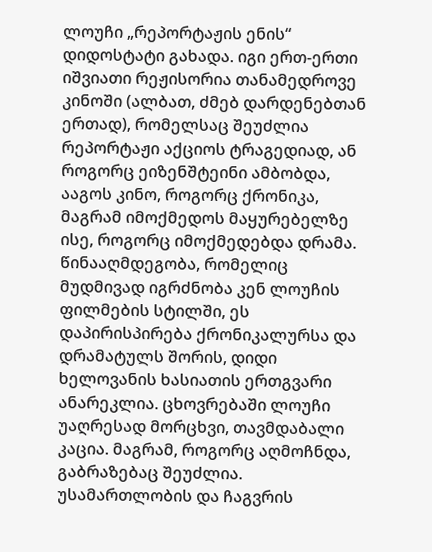ლოუჩი „რეპორტაჟის ენის“ დიდოსტატი გახადა. იგი ერთ-ერთი იშვიათი რეჟისორია თანამედროვე კინოში (ალბათ, ძმებ დარდენებთან ერთად), რომელსაც შეუძლია რეპორტაჟი აქციოს ტრაგედიად, ან როგორც ეიზენშტეინი ამბობდა, ააგოს კინო, როგორც ქრონიკა, მაგრამ იმოქმედოს მაყურებელზე ისე, როგორც იმოქმედებდა დრამა.
წინააღმდეგობა, რომელიც მუდმივად იგრძნობა კენ ლოუჩის ფილმების სტილში, ეს დაპირისპირება ქრონიკალურსა და დრამატულს შორის, დიდი ხელოვანის ხასიათის ერთგვარი ანარეკლია. ცხოვრებაში ლოუჩი უაღრესად მორცხვი, თავმდაბალი კაცია. მაგრამ, როგორც აღმოჩნდა, გაბრაზებაც შეუძლია. უსამართლობის და ჩაგვრის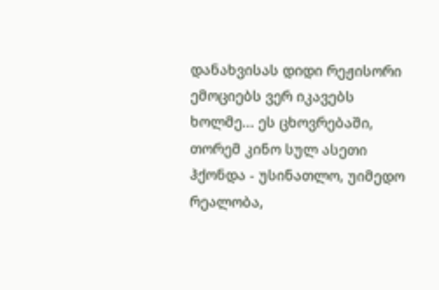დანახვისას დიდი რეჟისორი ემოციებს ვერ იკავებს ხოლმე... ეს ცხოვრებაში, თორემ კინო სულ ასეთი ჰქონდა - უსინათლო, უიმედო რეალობა,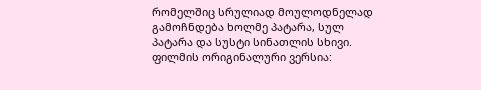რომელშიც სრულიად მოულოდნელად გამოჩნდება ხოლმე პატარა, სულ პატარა და სუსტი სინათლის სხივი.
ფილმის ორიგინალური ვერსია: